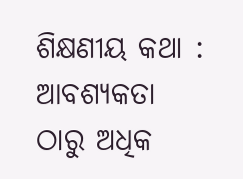ଶିକ୍ଷଣୀୟ କଥା : ଆବଶ୍ୟକତା ଠାରୁ ଅଧିକ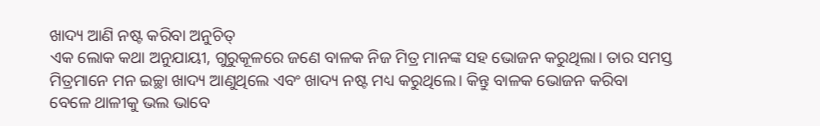ଖାଦ୍ୟ ଆଣି ନଷ୍ଟ କରିବା ଅନୁଚିତ୍
ଏକ ଲୋକ କଥା ଅନୁଯାୟୀ, ଗୁରୁକୂଳରେ ଜଣେ ବାଳକ ନିଜ ମିତ୍ର ମାନଙ୍କ ସହ ଭୋଜନ କରୁଥିଲା। ତାର ସମସ୍ତ ମିତ୍ରମାନେ ମନ ଇଚ୍ଛା ଖାଦ୍ୟ ଆଣୁଥିଲେ ଏବଂ ଖାଦ୍ୟ ନଷ୍ଟ ମଧ୍ୟ କରୁଥିଲେ। କିନ୍ତୁ ବାଳକ ଭୋଜନ କରିବା ବେଳେ ଥାଳୀକୁ ଭଲ ଭାବେ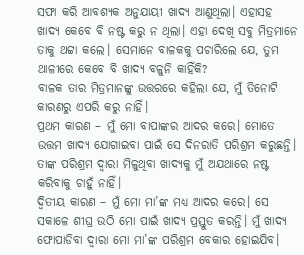ସଫା କରି ଆବଶ୍ୟକ ଅନୁଯାୟୀ ଖାଦ୍ୟ ଆଣୁଥିଲା। ଏହାସହ ଖାଦ୍ୟ କେବେ ବି ନଷ୍ଟ କରୁ ନ ଥିଲା। ଏହା ଦେଖି ସବୁ ମିତ୍ରମାନେ ତାକୁ ଥଟ୍ଟା କଲେ। ସେମାନେ ବାଳକକୁ ପଚାରିଲେ ଯେ, ତୁମ ଥାଳୀରେ କେବେ ବି ଖାଦ୍ୟ ବଳୁନି କାହିଁକି?
ବାଳକ ତାର ମିତ୍ରମାନଙ୍କୁ ଉତ୍ତରରେ କହିଲା ଯେ, ମୁଁ ତିନୋଟି କାରଣରୁ ଏପରି କରୁ ନାହିଁ।
ପ୍ରଥମ କାରଣ – ମୁଁ ମୋ ବାପାଙ୍କର ଆଦର କରେ। ମୋତେ ଉତ୍ତମ ଖାଦ୍ୟ ଯୋଗାଇବା ପାଇଁ ସେ ଦିନରାତି ପରିଶ୍ରମ କରୁଛନ୍ତି। ତାଙ୍କ ପରିଶ୍ରମ ଦ୍ବାରା ମିଳୁଥିବା ଖାଦ୍ୟକୁ ମୁଁ ଅଯଥାରେ ନଷ୍ଟ କରିବାକୁ ଚାହୁଁ ନାହିଁ।
ଦ୍ବିତୀୟ କାରଣ – ମୁଁ ମୋ ମା’ଙ୍କ ମଧ୍ୟ ଆଦର କରେ। ସେ ସକାଳେ ଶୀଘ୍ର ଉଠି ମୋ ପାଇଁ ଖାଦ୍ୟ ପ୍ରସ୍ତୁତ କରନ୍ତି। ମୁଁ ଖାଦ୍ୟ ଫୋପାଡିବା ଦ୍ବାରା ମୋ ମା’ଙ୍କ ପରିଶ୍ରମ ବେକାର ହୋଇଯିବ।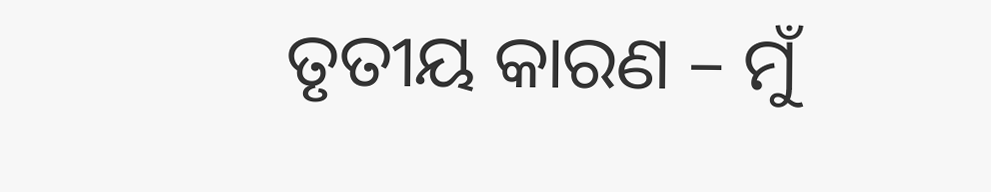ତୃତୀୟ କାରଣ – ମୁଁ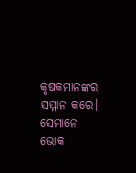କୃଷକମାନଙ୍କର ସମ୍ମାନ କରେ। ସେମାନେ ଭୋକ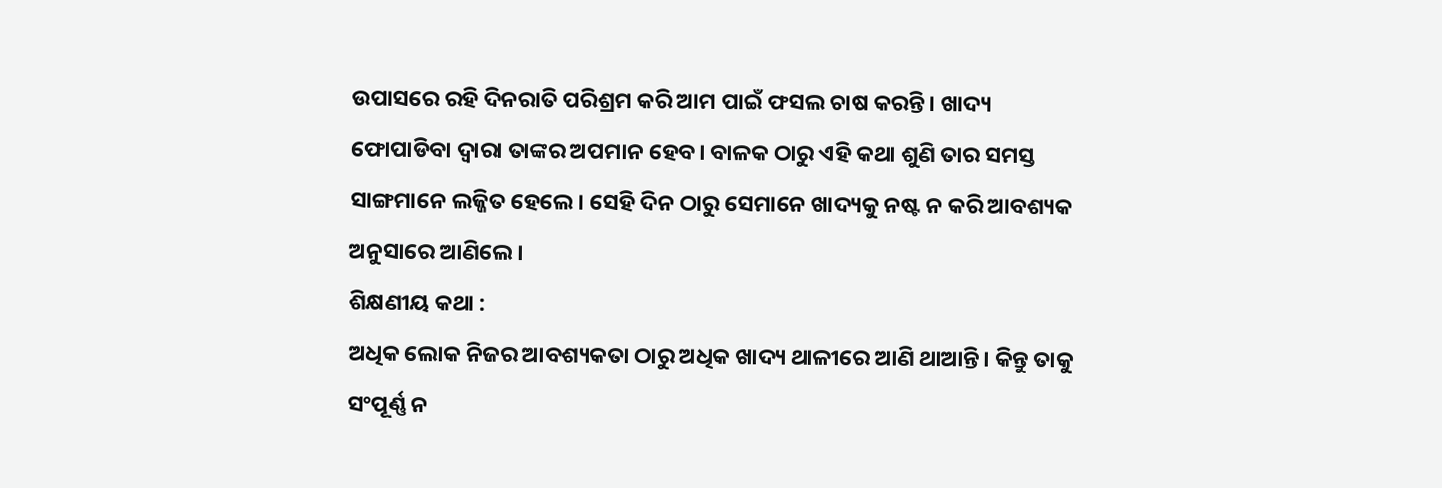ଉପାସରେ ରହି ଦିନରାତି ପରିଶ୍ରମ କରି ଆମ ପାଇଁ ଫସଲ ଚାଷ କରନ୍ତି। ଖାଦ୍ୟ ଫୋପାଡିବା ଦ୍ବାରା ତାଙ୍କର ଅପମାନ ହେବ। ବାଳକ ଠାରୁ ଏହି କଥା ଶୁଣି ତାର ସମସ୍ତ ସାଙ୍ଗମାନେ ଲଜ୍ଜିତ ହେଲେ। ସେହି ଦିନ ଠାରୁ ସେମାନେ ଖାଦ୍ୟକୁ ନଷ୍ଟ ନ କରି ଆବଶ୍ୟକ ଅନୁସାରେ ଆଣିଲେ।
ଶିକ୍ଷଣୀୟ କଥା :
ଅଧିକ ଲୋକ ନିଜର ଆବଶ୍ୟକତା ଠାରୁ ଅଧିକ ଖାଦ୍ୟ ଥାଳୀରେ ଆଣି ଥାଆନ୍ତି। କିନ୍ତୁ ତାକୁ ସଂପୂର୍ଣ୍ଣ ନ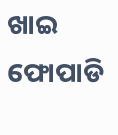ଖାଇ ଫୋପାଡି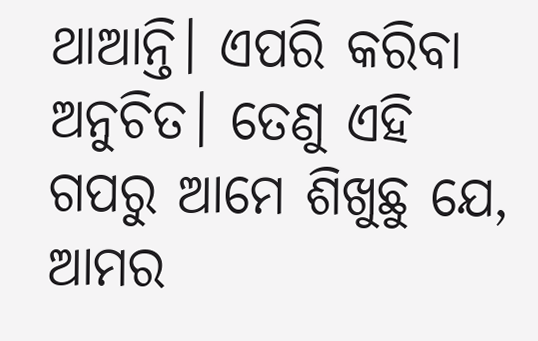ଥାଆନ୍ତି। ଏପରି କରିବା ଅନୁଚିତ। ତେଣୁ ଏହି ଗପରୁ ଆମେ ଶିଖୁଛୁ ଯେ, ଆମର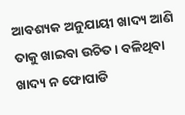ଆବଶ୍ୟକ ଅନୁଯାୟୀ ଖାଦ୍ୟ ଆଣି ତାକୁ ଖାଇବା ଉଚିତ। ବଳିଥିବା ଖାଦ୍ୟ ନ ଫୋପାଡି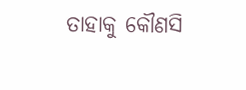ତାହାକୁ କୌଣସି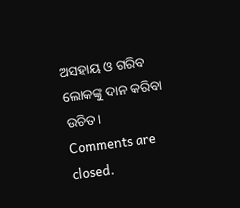ଅସହାୟ ଓ ଗରିବ ଲୋକଙ୍କୁ ଦାନ କରିବା ଉଚିତ।
Comments are closed.